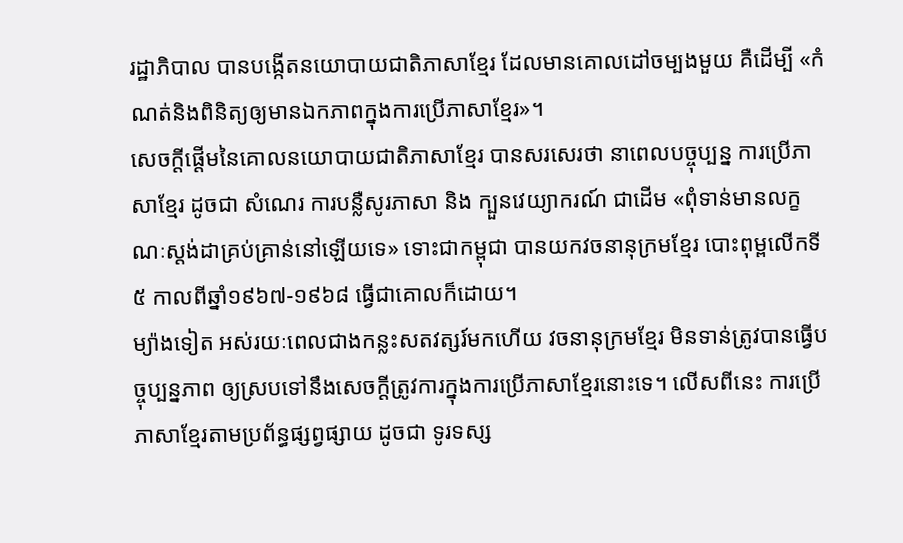រដ្ឋាភិបាល បានបង្កើតនយោបាយជាតិភាសាខ្មែរ ដែលមានគោលដៅចម្បងមួយ គឺដើម្បី «កំណត់និងពិនិត្យឲ្យមានឯកភាពក្នុងការប្រើភាសាខ្មែរ»។
សេចក្តីផ្តើមនៃគោលនយោបាយជាតិភាសាខ្មែរ បានសរសេរថា នាពេលបច្ចុប្បន្ន ការប្រើភាសាខ្មែរ ដូចជា សំណេរ ការបន្លឺសូរភាសា និង ក្បួនវេយ្យាករណ៍ ជាដើម «ពុំទាន់មានលក្ខណៈស្ដង់ដាគ្រប់គ្រាន់នៅឡើយទេ» ទោះជាកម្ពុជា បានយកវចនានុក្រមខ្មែរ បោះពុម្ពលើកទី៥ កាលពីឆ្នាំ១៩៦៧-១៩៦៨ ធ្វើជាគោលក៏ដោយ។
ម្យ៉ាងទៀត អស់រយៈពេលជាងកន្លះសតវត្សរ៍មកហើយ វចនានុក្រមខ្មែរ មិនទាន់ត្រូវបានធ្វើបច្ចុប្បន្នភាព ឲ្យស្របទៅនឹងសេចក្ដីត្រូវការក្នុងការប្រើភាសាខ្មែរនោះទេ។ លើសពីនេះ ការប្រើភាសាខ្មែរតាមប្រព័ន្ធផ្សព្វផ្សាយ ដូចជា ទូរទស្ស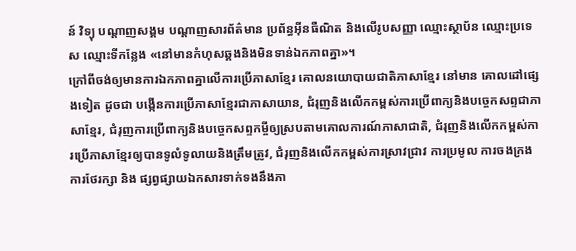ន៍ វិទ្យុ បណ្ដាញសង្គម បណ្ដាញសារព័ត៌មាន ប្រព័ន្ធអ៊ីនធឺណិត និងលើរូបសញ្ញា ឈ្មោះស្ថាប័ន ឈ្មោះប្រទេស ឈ្មោះទីកន្លែង «នៅមានកំហុសឆ្គងនិងមិនទាន់ឯកភាពគ្នា»។
ក្រៅពីចង់ឲ្យមានការឯកភាពគ្នាលើការប្រើភាសាខ្មែរ គោលនយោបាយជាតិភាសាខ្មែរ នៅមាន គោលដៅផ្សេងទៀត ដូចជា បង្កើនការប្រើភាសាខ្មែរជាភាសាយាន, ជំរុញនិងលើកកម្ពស់ការប្រើពាក្យនិងបច្ចេកសព្ទជាភាសាខ្មែរ, ជំរុញការប្រើពាក្យនិងបច្ចេកសព្ទកម្ចីឲ្យស្របតាមគោលការណ៍ភាសាជាតិ, ជំរុញនិងលើកកម្ពស់ការប្រើភាសាខ្មែរឲ្យបានទូលំទូលាយនិងត្រឹមត្រូវ, ជំរុញនិងលើកកម្ពស់ការស្រាវជ្រាវ ការប្រមូល ការចងក្រង ការថែរក្សា និង ផ្សព្វផ្សាយឯកសារទាក់ទងនឹងភា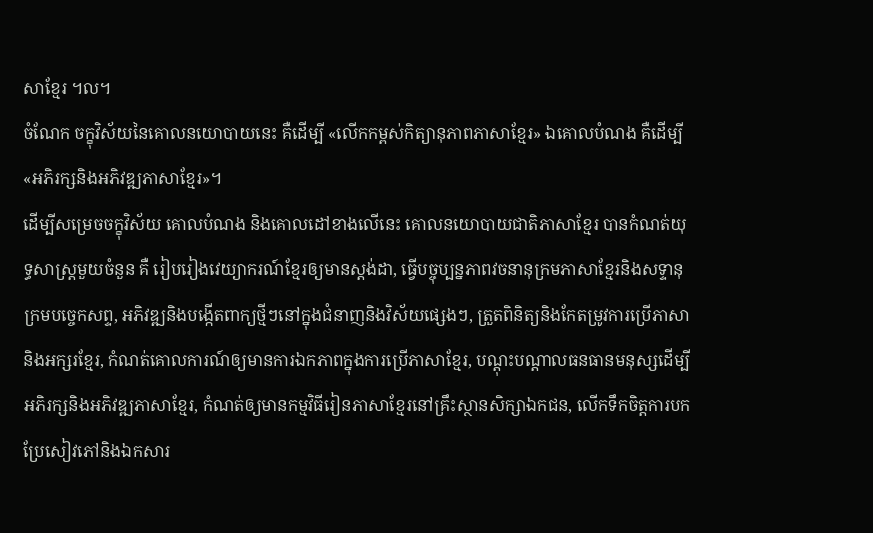សាខ្មែរ ។ល។
ចំណែក ចក្ខុវិស័យនៃគោលនយោបាយនេះ គឺដើម្បី «លើកកម្ពស់កិត្យានុភាពភាសាខ្មែរ» ឯគោលបំណង គឺដើម្បី «អភិរក្សនិងអភិវឌ្ឍភាសាខ្មែរ»។
ដើម្បីសម្រេចចក្ខុវិស័យ គោលបំណង និងគោលដៅខាងលើនេះ គោលនយោបាយជាតិភាសាខ្មែរ បានកំណត់យុទ្ធសាស្ត្រមួយចំនួន គឺ រៀបរៀងវេយ្យាករណ៍ខ្មែរឲ្យមានស្ដង់ដា, ធ្វើបច្ចុប្បន្នភាពវចនានុក្រមភាសាខ្មែរនិងសទ្ទានុក្រមបច្ចេកសព្ទ, អភិវឌ្ឍនិងបង្កើតពាក្យថ្មីៗនៅក្នុងជំនាញនិងវិស័យផ្សេងៗ, ត្រួតពិនិត្យនិងកែតម្រូវការប្រើភាសានិងអក្សរខ្មែរ, កំណត់គោលការណ៍ឲ្យមានការឯកភាពក្នុងការប្រើភាសាខ្មែរ, បណ្ដុះបណ្ដាលធនធានមនុស្សដើម្បីអភិរក្សនិងអភិវឌ្ឍភាសាខ្មែរ, កំណត់ឲ្យមានកម្មវិធីរៀនភាសាខ្មែរនៅគ្រឹះស្ថានសិក្សាឯកជន, លើកទឹកចិត្ដការបកប្រែសៀវភៅនិងឯកសារ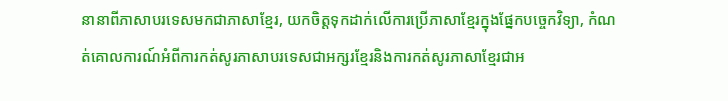នានាពីភាសាបរទេសមកជាភាសាខ្មែរ, យកចិត្ដទុកដាក់លើការប្រើភាសាខ្មែរក្នុងផ្នែកបច្ចេកវិទ្យា, កំណត់គោលការណ៍អំពីការកត់សូរភាសាបរទេសជាអក្សរខ្មែរនិងការកត់សូរភាសាខ្មែរជាអ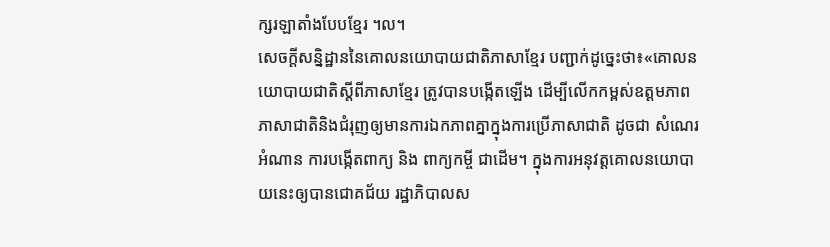ក្សរឡាតាំងបែបខ្មែរ ។ល។
សេចក្ដីសន្និដ្ឋាននៃគោលនយោបាយជាតិភាសាខ្មែរ បញ្ជាក់ដូច្នេះថា៖«គោលនយោបាយជាតិស្ដីពីភាសាខ្មែរ ត្រូវបានបង្កើតឡើង ដើម្បីលើកកម្ពស់ឧត្តមភាពភាសាជាតិនិងជំរុញឲ្យមានការឯកភាពគ្នាក្នុងការប្រើភាសាជាតិ ដូចជា សំណេរ អំណាន ការបង្កើតពាក្យ និង ពាក្យកម្ចី ជាដើម។ ក្នុងការអនុវត្តគោលនយោបាយនេះឲ្យបានជោគជ័យ រដ្ឋាភិបាលស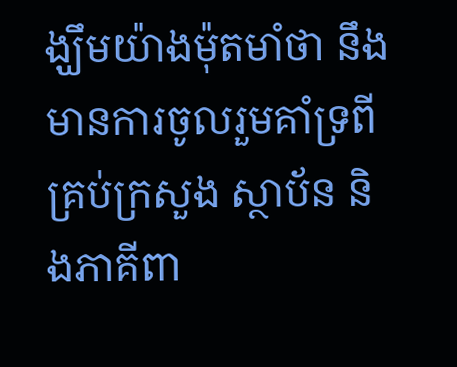ង្ឃឹមយ៉ាងម៉ុតមាំថា នឹងមានការចូលរួមគាំទ្រពីគ្រប់ក្រសួង ស្ថាប័ន និងភាគីពា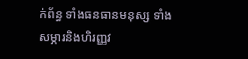ក់ព័ន្ធ ទាំងធនធានមនុស្ស ទាំងសម្ភារនិងហិរញ្ញវ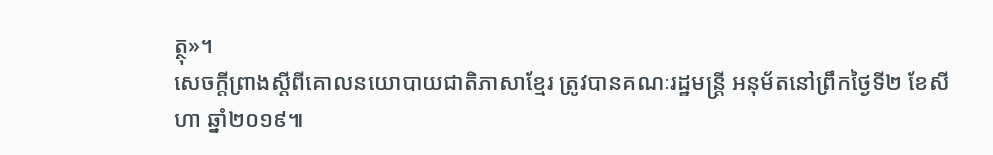ត្ថុ»។
សេចក្តីព្រាងស្តីពីគោលនយោបាយជាតិភាសាខ្មែរ ត្រូវបានគណៈរដ្ឋមន្ត្រី អនុម័តនៅព្រឹកថ្ងៃទី២ ខែសីហា ឆ្នាំ២០១៩៕